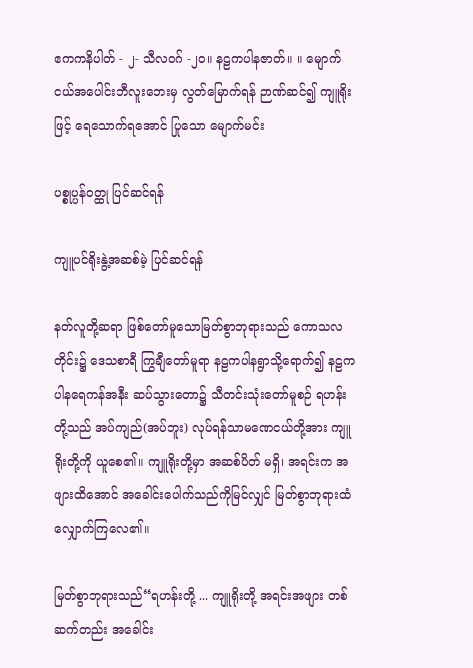ဧကကနိပါတ် - ၂- သီလဝဂ် -၂၀။ နဠကပါနဇာတ်။ ။ မျောက်ငယ်အပေါင်းဘီလူးဘေးမှ လွတ်မြောက်ရန် ဉာဏ်ဆင်၍ ကျူရိုးဖြင့် ရေသောက်ရအောင် ပြုသော မျောက်မင်း

ပစ္စုပ္ပန်ဝတ္ထု ပြင်ဆင်ရန်

ကျူပင်ရိုးနွဲ့အဆစ်မဲ့ ပြင်ဆင်ရန်

နတ်လူတို့ဆရာ ဖြစ်တော်မူသောမြတ်စွာဘုရားသည် ကောသလတိုင်း၌ ဒေသစာရီ ကြွချီတော်မူရာ နဠကပါနရွာသို့ရောက်၍ နဠကပါနရေကန်အနီး ဆပ်သွားတော၌ သီတင်းသုံးတော်မူစဉ် ရဟန်းတို့သည် အပ်ကျည်(အပ်ဘူး) လုပ်ရန်သာမဏေငယ်တို့အား ကျူရိုးတို့ကို ယူစေ၏။ ကျူရိုးတို့မှာ အဆစ်ပိတ် မရှိ၊ အရင်းက အဖျားထိအောင် အခေါင်းပေါက်သည်ကိုမြင်လျှင် မြတ်စွာဘုရားထံ လျှောက်ကြလေ၏။

မြတ်စွာဘုရားသည်“ရဟန်းတို့ ... ကျူရိုးတို့ အရင်းအဖျား တစ်ဆက်တည်း အခေါင်း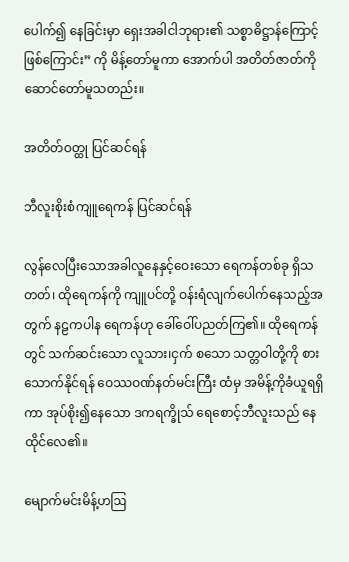ပေါက်၍ နေခြင်းမှာ ရှေးအခါငါဘုရား၏ သစ္စာဓိဋ္ဌာန်ကြောင့် ဖြစ်ကြောင်း” ကို မိန့်တော်မူကာ အောက်ပါ အတိတ်ဇာတ်ကိုဆောင်တော်မူသတည်း။

အတိတ်ဝတ္ထု ပြင်ဆင်ရန်

ဘီလူးစိုးစံကျူရေကန် ပြင်ဆင်ရန်

လွန်လေပြီးသောအခါလူနေနှင့်ဝေးသော ရေကန်တစ်ခု ရှိသတတ်၊ ထိုရေကန်ကို ကျူပင်တို့ ဝန်းရံလျက်ပေါက်နေသည့်အတွက် နဠကပါန ရေကန်ဟု ခေါ်ဝေါ်ပညတ်ကြ၏။ ထိုရေကန်တွင် သက်ဆင်းသော လူသား၊ငှက် စသော သတ္တဝါတို့ကို စားသောက်နိုင်ရန် ဝေဿဝဏ်နတ်မင်းကြီး ထံမှ အမိန့်ကိုခံယူရရှိကာ အုပ်စိုး၍နေသော ဒကရက္ခိုသ် ရေစောင့်ဘီလူးသည် နေထိုင်လေ၏။

မျောက်မင်းမိန့်ဟဩ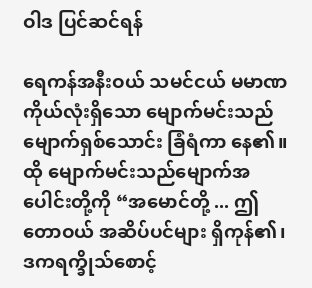ဝါဒ ပြင်ဆင်ရန်

ရေကန်အနီးဝယ် သမင်ငယ် မမာဏကိုယ်လုံးရှိသော မျောက်မင်းသည် မျောက်ရှစ်သောင်း ခြံရံကာ နေ၏။ ထို မျောက်မင်းသည်မျောက်အပေါင်းတို့ကို “အမောင်တို့ ... ဤတောဝယ် အဆိပ်ပင်များ ရှိကုန်၏၊ ဒကရက္ခိုသ်စောင့်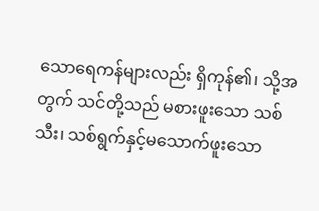သောရေကန်များလည်း ရှိကုန်၏၊ သို့အတွက် သင်တို့သည် မစားဖူးသော သစ်သီး၊ သစ်ရွက်နှင့်မသောက်ဖူးသော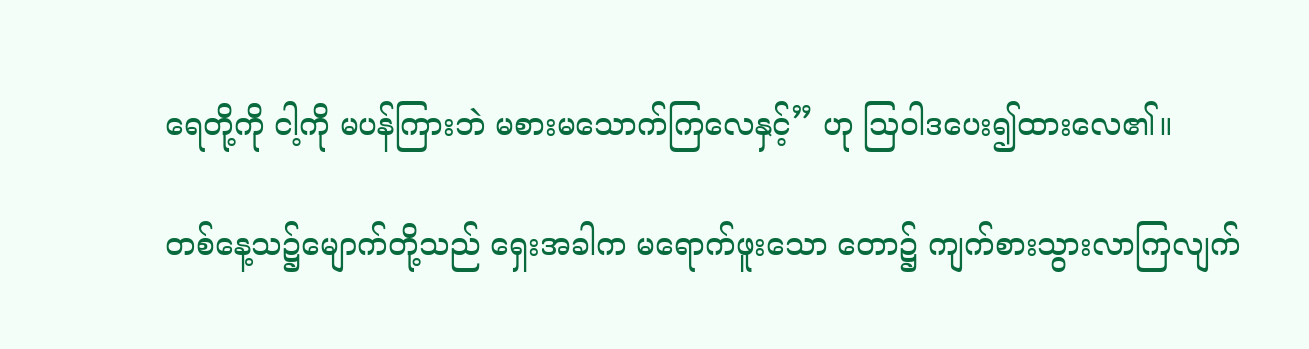ရေတို့ကို ငါ့ကို မပန်ကြားဘဲ မစားမသောက်ကြလေနှင့်” ဟု ဩဝါဒပေး၍ထားလေ၏။

တစ်နေ့သ၌မျောက်တို့သည် ရှေးအခါက မရောက်ဖူးသော တော၌ ကျက်စားသွားလာကြလျက်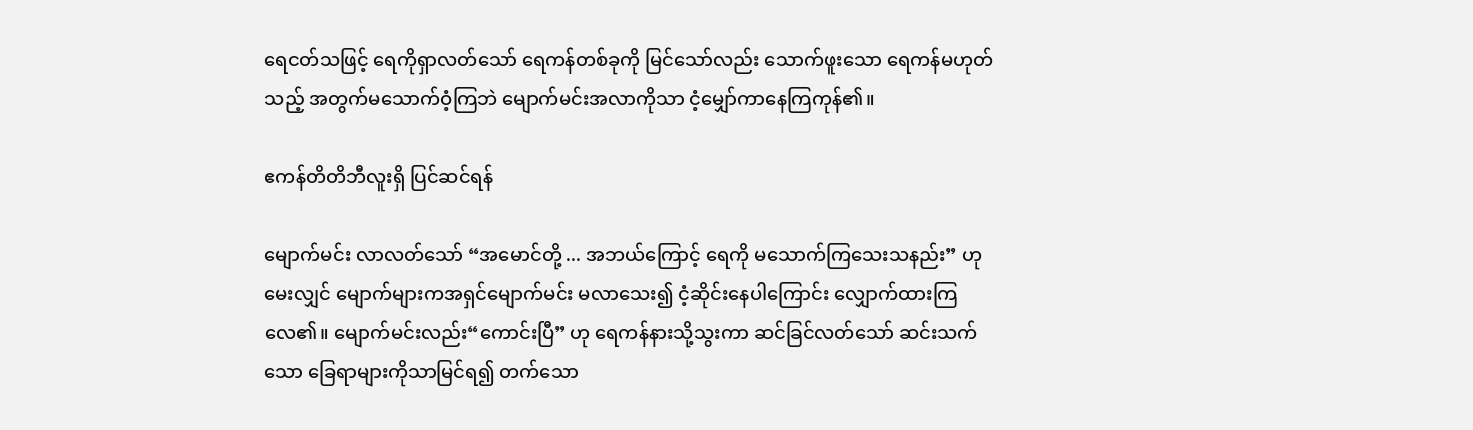ရေငတ်သဖြင့် ရေကိုရှာလတ်သော် ရေကန်တစ်ခုကို မြင်သော်လည်း သောက်ဖူးသော ရေကန်မဟုတ်သည့် အတွက်မသောက်ဝံ့ကြဘဲ မျောက်မင်းအလာကိုသာ ငံ့မျှော်ကာနေကြကုန်၏။

ဧကန်တိတိဘီလူးရှိ ပြင်ဆင်ရန်

မျောက်မင်း လာလတ်သော် “အမောင်တို့ ... အဘယ်ကြောင့် ရေကို မသောက်ကြသေးသနည်း” ဟု မေးလျှင် မျောက်များကအရှင်မျောက်မင်း မလာသေး၍ ငံ့ဆိုင်းနေပါကြောင်း လျှောက်ထားကြလေ၏။ မျောက်မင်းလည်း“ကောင်းပြီ” ဟု ရေကန်နားသို့သွးကာ ဆင်ခြင်လတ်သော် ဆင်းသက်သော ခြေရာများကိုသာမြင်ရ၍ တက်သော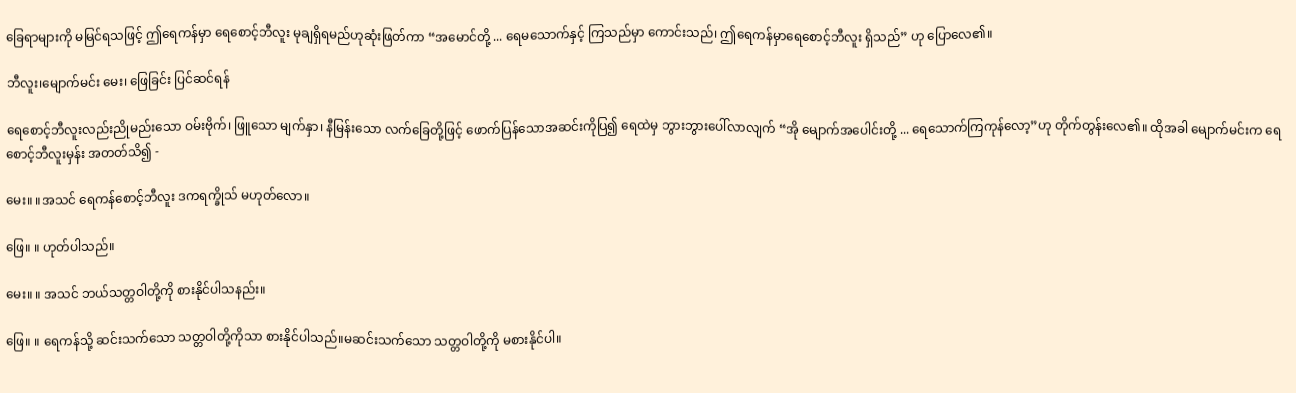ခြေရာများကို မမြင်ရသဖြင့် ဤရေကန်မှာ ရေစောင့်ဘီလူး မုချရှိရမည်ဟုဆုံးဖြတ်ကာ “အမောင်တို့ ... ရေမသောက်နှင့် ကြသည်မှာ ကောင်းသည်၊ ဤရေကန်မှာရေစောင့်ဘီလူး ရှိသည်” ဟု ပြောလေ၏။

ဘီလူး၊မျောက်မင်း မေး၊ ဖြေခြင်း ပြင်ဆင်ရန်

ရေစောင့်ဘီလူးလည်းညိုမည်းသော ဝမ်းဗိုက်၊ ဖြူသော မျက်နှာ၊ နီမြန်းသော လက်ခြေတို့ဖြင့် ဖောက်ပြန်သောအဆင်းကိုပြ၍ ရေထဲမှ ဘွားဘွားပေါ်လာလျက် “အို မျောက်အပေါင်းတို့ ... ရေသောက်ကြကုန်လော့”ဟု တိုက်တွန်းလေ၏။ ထိုအခါ မျောက်မင်းက ရေစောင့်ဘီလူးမှန်း အတတ်သိ၍ -

မေး။ ။အသင် ရေကန်စောင့်ဘီလူး ဒကရက္ခိုသ် မဟုတ်လော။

ဖြေ။ ။ ဟုတ်ပါသည်။

မေး။ ။ အသင် ဘယ်သတ္တဝါတို့ကို စားနိုင်ပါသနည်း။

ဖြေ။ ။ ရေကန်သို့ ဆင်းသက်သော သတ္တဝါတို့ကိုသာ စားနိုင်ပါသည်။မဆင်းသက်သော သတ္တဝါတို့ကို မစားနိုင်ပါ။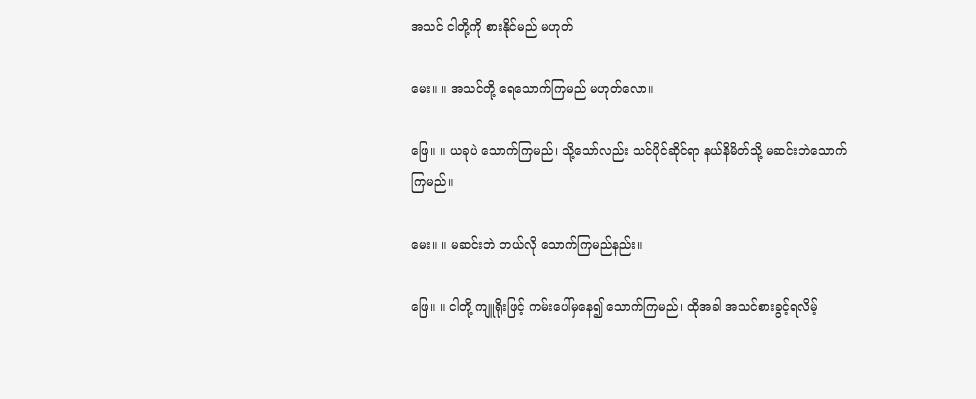အသင် ငါတို့ကို စားနိုင်မည် မဟုတ်

မေး။ ။ အသင်တို့ ရေသောက်ကြမည် မဟုတ်လော။

ဖြေ။ ။ ယခုပဲ သောက်ကြမည်၊ သို့သော်လည်း သင်ပိုင်ဆိုင်ရာ နယ်နိမိတ်သို့ မဆင်းဘဲသောက်ကြမည်။

မေး။ ။ မဆင်းဘဲ ဘယ်လို သောက်ကြမည်နည်း။

ဖြေ။ ။ ငါတို့ ကျူရိုးဖြင့် ကမ်းပေါ်မှနေ၍ သောက်ကြမည်၊ ထိုအခါ အသင်စားခွင့်ရလိမ့်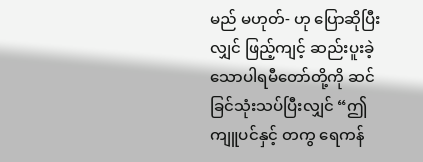မည် မဟုတ်- ဟု ပြောဆိုပြီးလျှင် ဖြည့်ကျင့် ဆည်းပူးခဲ့သောပါရမီတော်တို့ကို ဆင်ခြင်သုံးသပ်ပြီးလျှင် “ဤ ကျူပင်နှင့် တကွ ရေကန်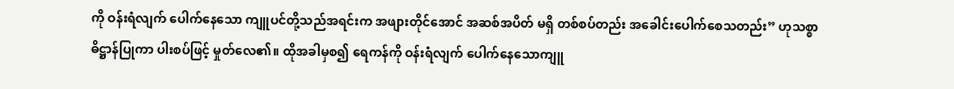ကို ဝန်းရံလျက် ပေါက်နေသော ကျူပင်တို့သည်အရင်းက အဖျားတိုင်အောင် အဆစ်အပိတ် မရှိ တစ်စပ်တည်း အခေါင်းပေါက်စေသတည်း” ဟုသစ္စာဓိဋ္ဌာန်ပြုကာ ပါးစပ်ဖြင့် မှုတ်လေ၏။ ထိုအခါမှစ၍ ရေကန်ကို ဝန်းရံလျက် ပေါက်နေသောကျူ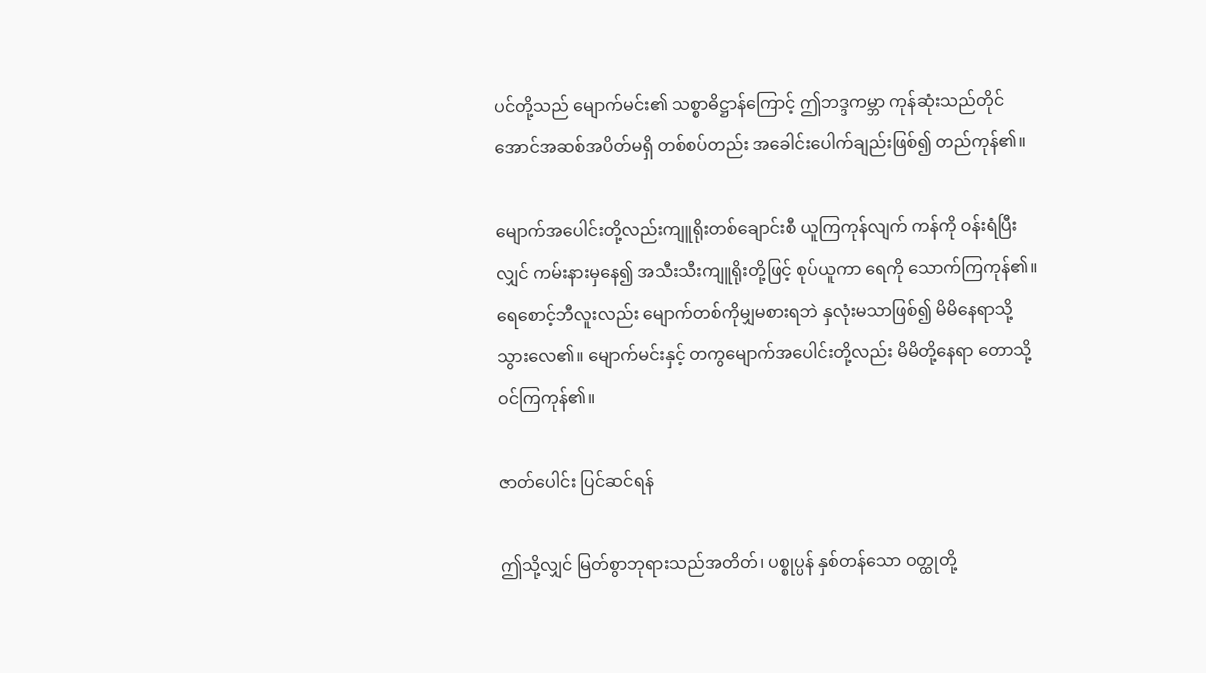ပင်တို့သည် မျောက်မင်း၏ သစ္စာဓိဋ္ဌာန်ကြောင့် ဤဘဒ္ဒကမ္ဘာ ကုန်ဆုံးသည်တိုင်အောင်အဆစ်အပိတ်မရှိ တစ်စပ်တည်း အခေါင်းပေါက်ချည်းဖြစ်၍ တည်ကုန်၏။

မျောက်အပေါင်းတို့လည်းကျူရိုးတစ်ချောင်းစီ ယူကြကုန်လျက် ကန်ကို ဝန်းရံပြီးလျှင် ကမ်းနားမှနေ၍ အသီးသီးကျူရိုးတို့ဖြင့် စုပ်ယူကာ ရေကို သောက်ကြကုန်၏။ ရေစောင့်ဘီလူးလည်း မျောက်တစ်ကိုမျှမစားရဘဲ နှလုံးမသာဖြစ်၍ မိမိနေရာသို့ သွားလေ၏။ မျောက်မင်းနှင့် တကွမျောက်အပေါင်းတို့လည်း မိမိတို့နေရာ တောသို့ ဝင်ကြကုန်၏။

ဇာတ်ပေါင်း ပြင်ဆင်ရန်

ဤသို့လျှင် မြတ်စွာဘုရားသည်အတိတ်၊ ပစ္စုပ္ပန် နှစ်တန်သော ဝတ္ထုတို့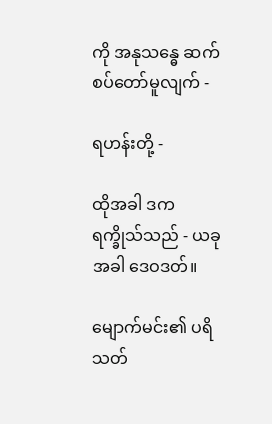ကို အနုသန္ဓေ ဆက်စပ်တော်မူလျက် -

ရဟန်းတို့ -

ထိုအခါ ဒကရက္ခိုသ်သည် - ယခုအခါ ဒေဝဒတ်။

မျောက်မင်း၏ ပရိသတ်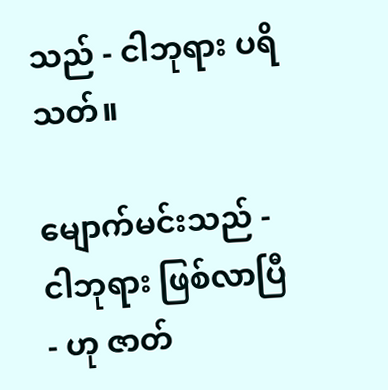သည် - ငါဘုရား ပရိသတ်။

မျောက်မင်းသည် - ငါဘုရား ဖြစ်လာပြီ - ဟု ဇာတ်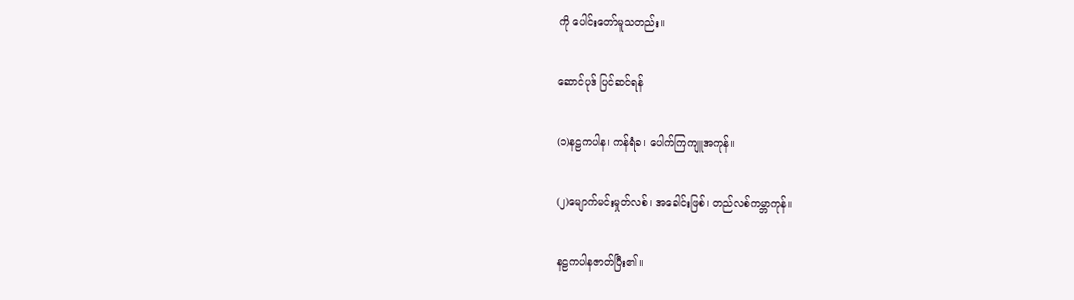ကို ပေါင်းတော်မူသတည်း။

ဆောင်ပုဒ် ပြင်ဆင်ရန်

(၁)နဠကပါန၊ ကန်ရံခ၊ ပေါက်ကြကျူအကုန်။

(၂)မျောက်မင်းမှုတ်လစ်၊ အခေါင်းဖြစ်၊ တည်လစ်ကမ္ဘာကုန်။

နဠကပါနဇာတ်ပြီး၏။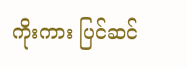ကိုးကား ပြင်ဆင်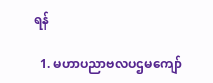ရန်

  1. မဟာပညာဗလပဌမကျော်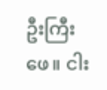ဦးကြီးဖေ။ ငါး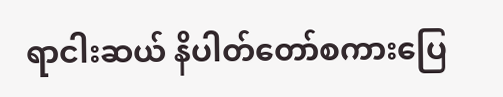ရာငါးဆယ် နိပါတ်တော်စကားပြေ